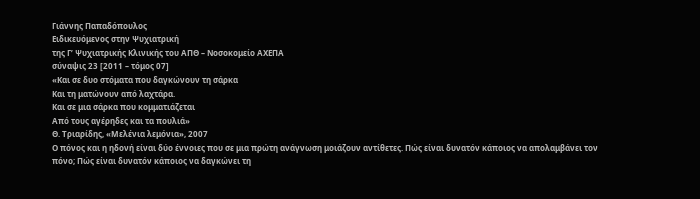Γιάννης Παπαδόπουλος
Ειδικευόμενος στην Ψυχιατρική
της Γ’ Ψυχιατρικής Κλινικής του ΑΠΘ – Νοσοκομείο ΑΧΕΠΑ
σύναψις 23 [2011 – τόμος 07]
«Και σε δυο στόματα που δαγκώνουν τη σάρκα
Και τη ματώνουν από λαχτάρα.
Και σε μια σάρκα που κομματιάζεται
Από τους αγέρηδες και τα πουλιά»
Θ. Τριαρίδης, «Μελένια λεμόνια», 2007
Ο πόνος και η ηδονή είναι δύο έννοιες που σε μια πρώτη ανάγνωση μοιάζουν αντίθετες. Πώς είναι δυνατόν κάποιος να απολαμβάνει τον πόνο; Πώς είναι δυνατόν κάποιος να δαγκώνει τη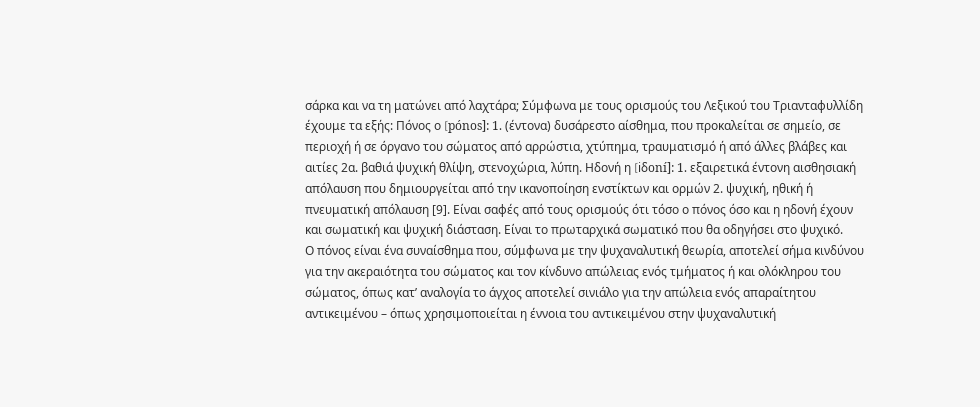σάρκα και να τη ματώνει από λαχτάρα; Σύμφωνα με τους ορισμούς του Λεξικού του Τριανταφυλλίδη έχουμε τα εξής: Πόνος ο [pónos]: 1. (έντονα) δυσάρεστο αίσθημα, που προκαλείται σε σημείο, σε περιοχή ή σε όργανο του σώματος από αρρώστια, χτύπημα, τραυματισμό ή από άλλες βλάβες και αιτίες 2α. βαθιά ψυχική θλίψη, στενοχώρια, λύπη. Ηδονή η [iδoní]: 1. εξαιρετικά έντονη αισθησιακή απόλαυση που δημιουργείται από την ικανοποίηση ενστίκτων και ορμών 2. ψυχική, ηθική ή πνευματική απόλαυση [9]. Είναι σαφές από τους ορισμούς ότι τόσο ο πόνος όσο και η ηδονή έχουν και σωματική και ψυχική διάσταση. Είναι το πρωταρχικά σωματικό που θα οδηγήσει στο ψυχικό.
Ο πόνος είναι ένα συναίσθημα που, σύμφωνα με την ψυχαναλυτική θεωρία, αποτελεί σήμα κινδύνου για την ακεραιότητα του σώματος και τον κίνδυνο απώλειας ενός τμήματος ή και ολόκληρου του σώματος, όπως κατ’ αναλογία το άγχος αποτελεί σινιάλο για την απώλεια ενός απαραίτητου αντικειμένου – όπως χρησιμοποιείται η έννοια του αντικειμένου στην ψυχαναλυτική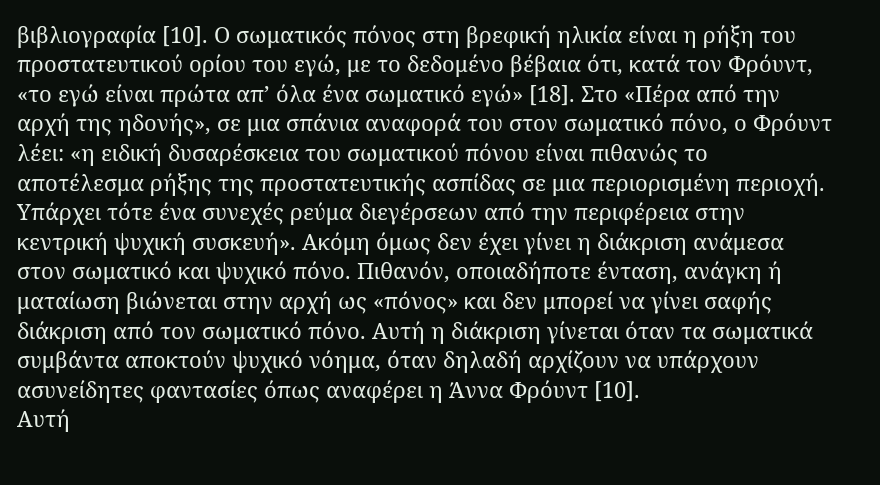βιβλιογραφία [10]. Ο σωματικός πόνος στη βρεφική ηλικία είναι η ρήξη του προστατευτικού ορίου του εγώ, με το δεδομένο βέβαια ότι, κατά τον Φρόυντ, «το εγώ είναι πρώτα απ’ όλα ένα σωματικό εγώ» [18]. Στο «Πέρα από την αρχή της ηδονής», σε μια σπάνια αναφορά του στον σωματικό πόνο, ο Φρόυντ λέει: «η ειδική δυσαρέσκεια του σωματικού πόνου είναι πιθανώς το αποτέλεσμα ρήξης της προστατευτικής ασπίδας σε μια περιορισμένη περιοχή. Υπάρχει τότε ένα συνεχές ρεύμα διεγέρσεων από την περιφέρεια στην κεντρική ψυχική συσκευή». Ακόμη όμως δεν έχει γίνει η διάκριση ανάμεσα στον σωματικό και ψυχικό πόνο. Πιθανόν, οποιαδήποτε ένταση, ανάγκη ή ματαίωση βιώνεται στην αρχή ως «πόνος» και δεν μπορεί να γίνει σαφής διάκριση από τον σωματικό πόνο. Αυτή η διάκριση γίνεται όταν τα σωματικά συμβάντα αποκτούν ψυχικό νόημα, όταν δηλαδή αρχίζουν να υπάρχουν ασυνείδητες φαντασίες όπως αναφέρει η Άννα Φρόυντ [10].
Αυτή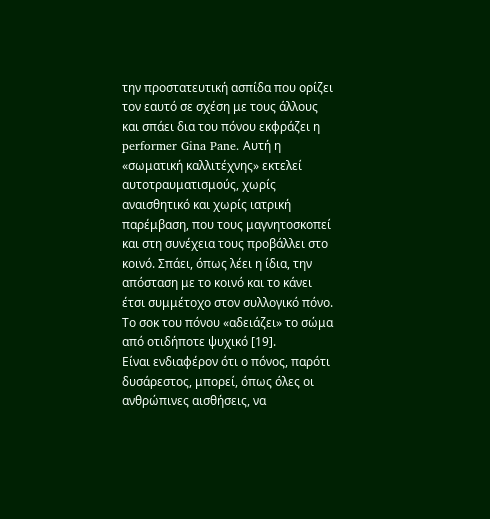την προστατευτική ασπίδα που ορίζει τον εαυτό σε σχέση με τους άλλους και σπάει δια του πόνου εκφράζει η performer Gina Pane. Αυτή η «σωματική καλλιτέχνης» εκτελεί αυτοτραυματισμούς, χωρίς αναισθητικό και χωρίς ιατρική παρέμβαση, που τους μαγνητοσκοπεί και στη συνέχεια τους προβάλλει στο κοινό. Σπάει, όπως λέει η ίδια, την απόσταση με το κοινό και το κάνει έτσι συμμέτοχο στον συλλογικό πόνο. Το σοκ του πόνου «αδειάζει» το σώμα από οτιδήποτε ψυχικό [19].
Είναι ενδιαφέρον ότι ο πόνος, παρότι δυσάρεστος, μπορεί, όπως όλες οι ανθρώπινες αισθήσεις, να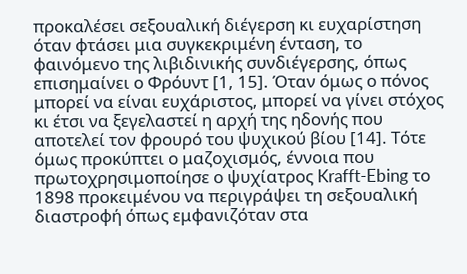προκαλέσει σεξουαλική διέγερση κι ευχαρίστηση όταν φτάσει μια συγκεκριμένη ένταση, το φαινόμενο της λιβιδινικής συνδιέγερσης, όπως επισημαίνει ο Φρόυντ [1, 15]. Όταν όμως ο πόνος μπορεί να είναι ευχάριστος, μπορεί να γίνει στόχος κι έτσι να ξεγελαστεί η αρχή της ηδονής που αποτελεί τον φρουρό του ψυχικού βίου [14]. Τότε όμως προκύπτει ο μαζοχισμός, έννοια που πρωτοχρησιμοποίησε ο ψυχίατρος Krafft-Ebing το 1898 προκειμένου να περιγράψει τη σεξουαλική διαστροφή όπως εμφανιζόταν στα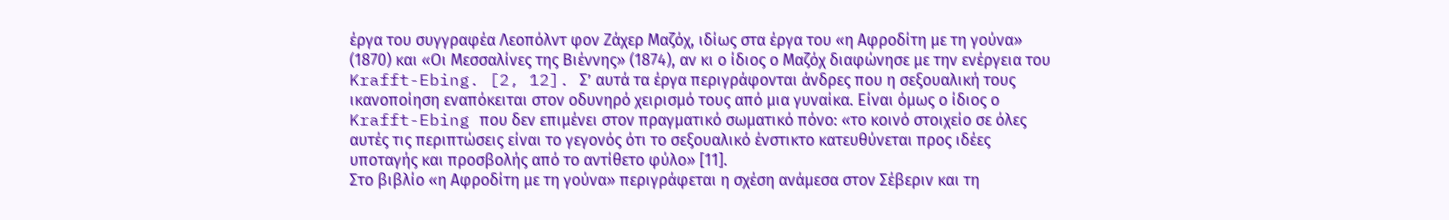έργα του συγγραφέα Λεοπόλντ φον Ζάχερ Μαζόχ, ιδίως στα έργα του «η Αφροδίτη με τη γούνα» (1870) και «Οι Μεσσαλίνες της Βιέννης» (1874), αν κι ο ίδιος ο Μαζόχ διαφώνησε με την ενέργεια του Krafft-Ebing. [2, 12]. Σ’ αυτά τα έργα περιγράφονται άνδρες που η σεξουαλική τους ικανοποίηση εναπόκειται στον οδυνηρό χειρισμό τους από μια γυναίκα. Είναι όμως ο ίδιος ο Krafft-Ebing που δεν επιμένει στον πραγματικό σωματικό πόνο: «το κοινό στοιχείο σε όλες αυτές τις περιπτώσεις είναι το γεγονός ότι το σεξουαλικό ένστικτο κατευθύνεται προς ιδέες υποταγής και προσβολής από το αντίθετο φύλο» [11].
Στο βιβλίο «η Αφροδίτη με τη γούνα» περιγράφεται η σχέση ανάμεσα στον Σέβεριν και τη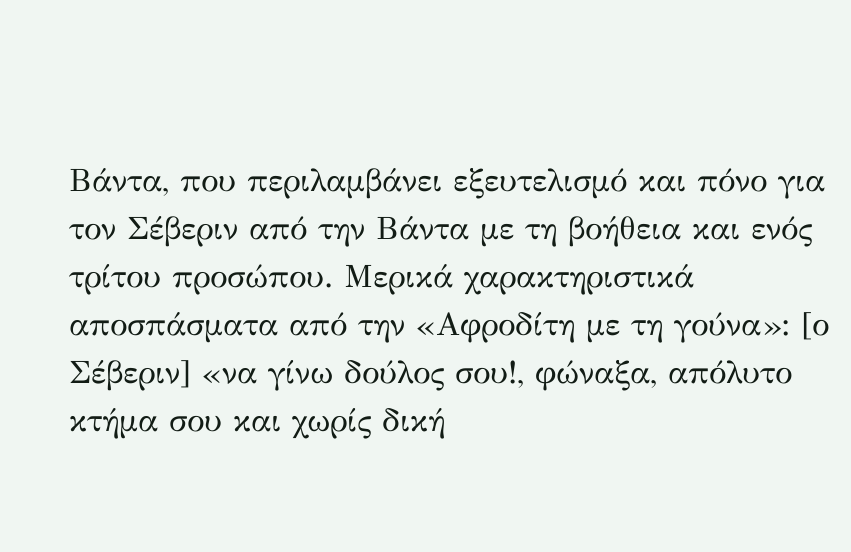Βάντα, που περιλαμβάνει εξευτελισμό και πόνο για τον Σέβεριν από την Βάντα με τη βοήθεια και ενός τρίτου προσώπου. Μερικά χαρακτηριστικά αποσπάσματα από την «Αφροδίτη με τη γούνα»: [ο Σέβεριν] «να γίνω δούλος σου!, φώναξα, απόλυτο κτήμα σου και χωρίς δική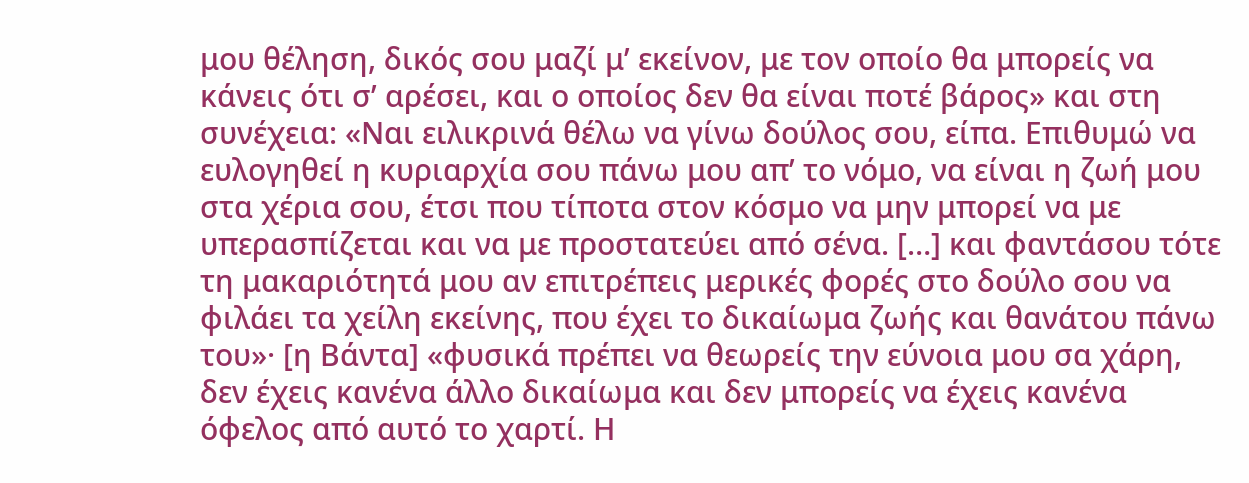μου θέληση, δικός σου μαζί μ’ εκείνον, με τον οποίο θα μπορείς να κάνεις ότι σ’ αρέσει, και ο οποίος δεν θα είναι ποτέ βάρος» και στη συνέχεια: «Ναι ειλικρινά θέλω να γίνω δούλος σου, είπα. Επιθυμώ να ευλογηθεί η κυριαρχία σου πάνω μου απ’ το νόμο, να είναι η ζωή μου στα χέρια σου, έτσι που τίποτα στον κόσμο να μην μπορεί να με υπερασπίζεται και να με προστατεύει από σένα. […] και φαντάσου τότε τη μακαριότητά μου αν επιτρέπεις μερικές φορές στο δούλο σου να φιλάει τα χείλη εκείνης, που έχει το δικαίωμα ζωής και θανάτου πάνω του»· [η Βάντα] «φυσικά πρέπει να θεωρείς την εύνοια μου σα χάρη, δεν έχεις κανένα άλλο δικαίωμα και δεν μπορείς να έχεις κανένα όφελος από αυτό το χαρτί. Η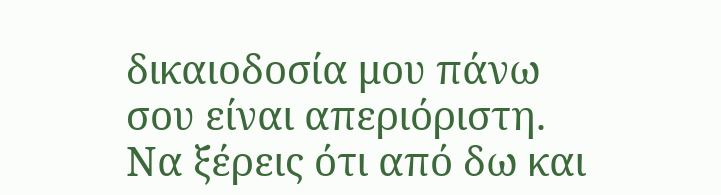δικαιοδοσία μου πάνω σου είναι απεριόριστη. Να ξέρεις ότι από δω και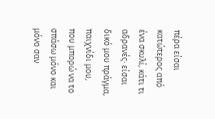πέρα είσαι κατώτερος από ένα σκυλί, κάτι τι αδρανές· είσαι δικό μου πράγμα, παιχνίδι μου, που μπορώ να το σπάσω μόνο και μόνο σαν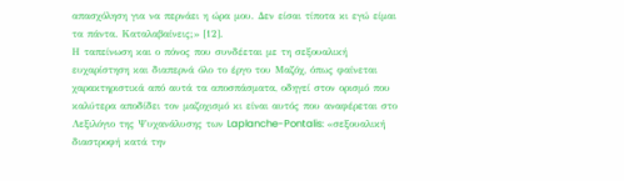απασχόληση για να περνάει η ώρα μου. Δεν είσαι τίποτα κι εγώ είμαι τα πάντα. Καταλαβαίνεις;» [12].
Η ταπείνωση και ο πόνος που συνδέεται με τη σεξουαλική ευχαρίστηση και διαπερνά όλο το έργο του Μαζόχ, όπως φαίνεται χαρακτηριστικά από αυτά τα αποσπάσματα, οδηγεί στον ορισμό που καλύτερα αποδίδει τον μαζοχισμό κι είναι αυτός που αναφέρεται στο Λεξιλόγιο της Ψυχανάλυσης των Laplanche-Pontalis: «σεξουαλική διαστροφή κατά την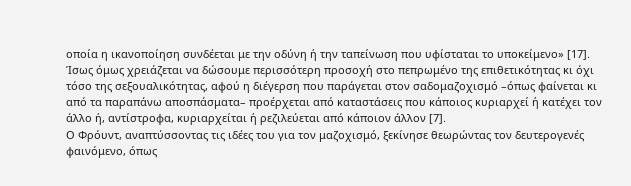οποία η ικανοποίηση συνδέεται με την οδύνη ή την ταπείνωση που υφίσταται το υποκείμενο» [17]. Ίσως όμως χρειάζεται να δώσουμε περισσότερη προσοχή στο πεπρωμένο της επιθετικότητας κι όχι τόσο της σεξουαλικότητας, αφού η διέγερση που παράγεται στον σαδομαζοχισμό –όπως φαίνεται κι από τα παραπάνω αποσπάσματα– προέρχεται από καταστάσεις που κάποιος κυριαρχεί ή κατέχει τον άλλο ή, αντίστροφα, κυριαρχείται ή ρεζιλεύεται από κάποιον άλλον [7].
Ο Φρόυντ, αναπτύσσοντας τις ιδέες του για τον μαζοχισμό, ξεκίνησε θεωρώντας τον δευτερογενές φαινόμενο, όπως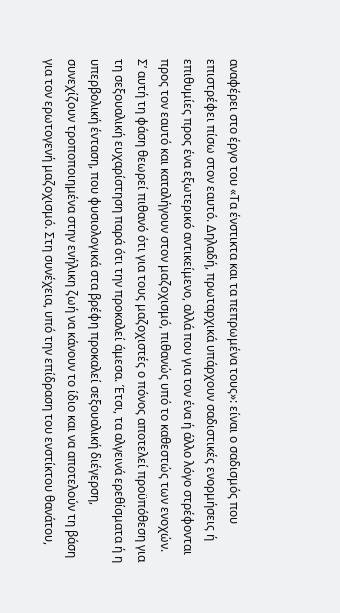αναφέρει στο έργο του «Τα ένστικτα και τα πεπρωμένα τους»: είναι ο σαδισμός που επιστρέφει πίσω στον εαυτό. Δηλαδή, πρωταρχικά υπάρχουν σαδιστικές ενορμήσεις ή επιθυμίες προς ένα εξωτερικό αντικείμενο, αλλά που για τον ένα ή άλλο λόγο στρέφονται προς τον εαυτό και καταλήγουν στον μαζοχισμό, πιθανώς υπό το καθεστώς των ενοχών. Σ’ αυτή τη φάση θεωρεί πιθανό ότι για τους μαζοχιστές ο πόνος αποτελεί προϋπόθεση για τη σεξουαλική ευχαρίστηση παρά ότι την προκαλεί άμεσα. Έτσι, τα αλγεινά ερεθίσματα ή η υπερβολική ένταση, που φυσιολογικά στα βρέφη προκαλεί σεξουαλική διέγερση, συνεχίζουν τροποποιημένα στην ενήλικη ζωή να κάνουν το ίδιο και να αποτελούν τη βάση για τον ερωτογενή μαζοχισμό. Στη συνέχεια, υπό την επίδραση του ενστίκτου θανάτου,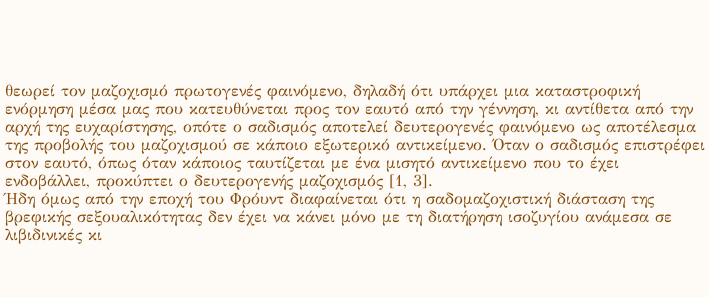θεωρεί τον μαζοχισμό πρωτογενές φαινόμενο, δηλαδή ότι υπάρχει μια καταστροφική ενόρμηση μέσα μας που κατευθύνεται προς τον εαυτό από την γέννηση, κι αντίθετα από την αρχή της ευχαρίστησης, οπότε ο σαδισμός αποτελεί δευτερογενές φαινόμενο ως αποτέλεσμα της προβολής του μαζοχισμού σε κάποιο εξωτερικό αντικείμενο. Όταν ο σαδισμός επιστρέφει στον εαυτό, όπως όταν κάποιος ταυτίζεται με ένα μισητό αντικείμενο που το έχει ενδοβάλλει, προκύπτει ο δευτερογενής μαζοχισμός [1, 3].
Ήδη όμως από την εποχή του Φρόυντ διαφαίνεται ότι η σαδομαζοχιστική διάσταση της βρεφικής σεξουαλικότητας δεν έχει να κάνει μόνο με τη διατήρηση ισοζυγίου ανάμεσα σε λιβιδινικές κι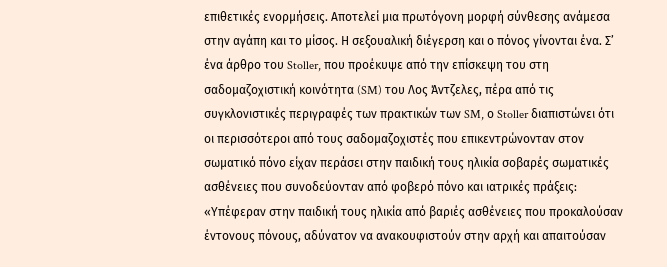επιθετικές ενορμήσεις. Αποτελεί μια πρωτόγονη μορφή σύνθεσης ανάμεσα στην αγάπη και το μίσος. Η σεξουαλική διέγερση και ο πόνος γίνονται ένα. Σ’ ένα άρθρο του Stoller, που προέκυψε από την επίσκεψη του στη σαδομαζοχιστική κοινότητα (SM) του Λος Άντζελες, πέρα από τις συγκλονιστικές περιγραφές των πρακτικών των SM, ο Stoller διαπιστώνει ότι οι περισσότεροι από τους σαδομαζοχιστές που επικεντρώνονταν στον σωματικό πόνο είχαν περάσει στην παιδική τους ηλικία σοβαρές σωματικές ασθένειες που συνοδεύονταν από φοβερό πόνο και ιατρικές πράξεις: «Υπέφεραν στην παιδική τους ηλικία από βαριές ασθένειες που προκαλούσαν έντονους πόνους, αδύνατον να ανακουφιστούν στην αρχή και απαιτούσαν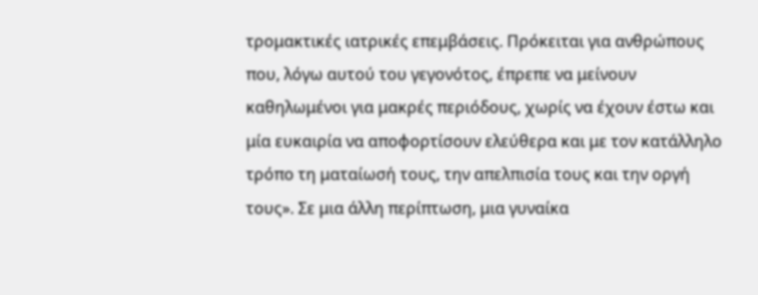τρομακτικές ιατρικές επεμβάσεις. Πρόκειται για ανθρώπους που, λόγω αυτού του γεγονότος, έπρεπε να μείνουν καθηλωμένοι για μακρές περιόδους, χωρίς να έχουν έστω και μία ευκαιρία να αποφορτίσουν ελεύθερα και με τον κατάλληλο τρόπο τη ματαίωσή τους, την απελπισία τους και την οργή τους». Σε μια άλλη περίπτωση, μια γυναίκα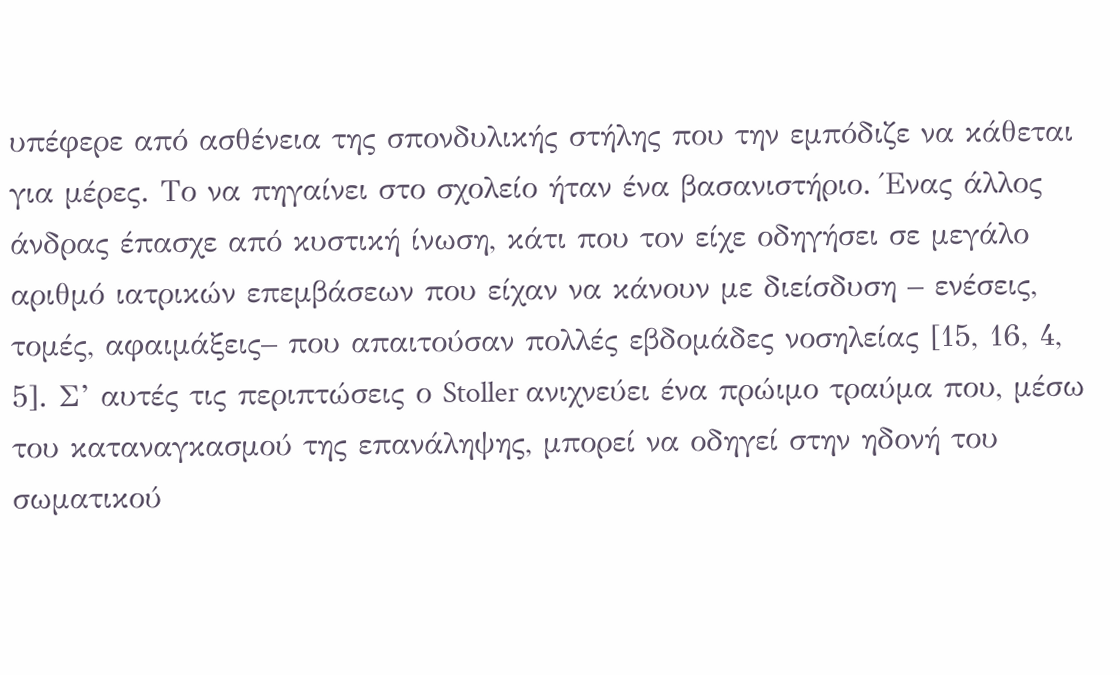υπέφερε από ασθένεια της σπονδυλικής στήλης που την εμπόδιζε να κάθεται για μέρες. Το να πηγαίνει στο σχολείο ήταν ένα βασανιστήριο. Ένας άλλος άνδρας έπασχε από κυστική ίνωση, κάτι που τον είχε οδηγήσει σε μεγάλο αριθμό ιατρικών επεμβάσεων που είχαν να κάνουν με διείσδυση – ενέσεις, τομές, αφαιμάξεις– που απαιτούσαν πολλές εβδομάδες νοσηλείας [15, 16, 4, 5]. Σ’ αυτές τις περιπτώσεις ο Stoller ανιχνεύει ένα πρώιμο τραύμα που, μέσω του καταναγκασμού της επανάληψης, μπορεί να οδηγεί στην ηδονή του σωματικού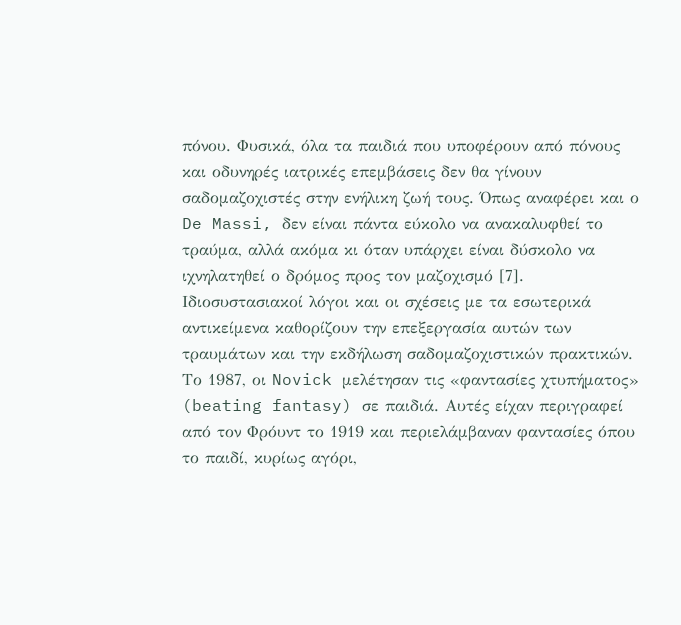πόνου. Φυσικά, όλα τα παιδιά που υποφέρουν από πόνους και οδυνηρές ιατρικές επεμβάσεις δεν θα γίνουν σαδομαζοχιστές στην ενήλικη ζωή τους. Όπως αναφέρει και ο De Massi, δεν είναι πάντα εύκολο να ανακαλυφθεί το τραύμα, αλλά ακόμα κι όταν υπάρχει είναι δύσκολο να ιχνηλατηθεί ο δρόμος προς τον μαζοχισμό [7]. Ιδιοσυστασιακοί λόγοι και οι σχέσεις με τα εσωτερικά αντικείμενα καθορίζουν την επεξεργασία αυτών των τραυμάτων και την εκδήλωση σαδομαζοχιστικών πρακτικών.
Το 1987, οι Novick μελέτησαν τις «φαντασίες χτυπήματος» (beating fantasy) σε παιδιά. Αυτές είχαν περιγραφεί από τον Φρόυντ το 1919 και περιελάμβαναν φαντασίες όπου το παιδί, κυρίως αγόρι,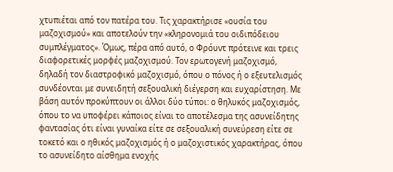χτυπιέται από τον πατέρα του. Τις χαρακτήρισε «ουσία του μαζοχισμού» και αποτελούν την «κληρονομιά του οιδιπόδειου συμπλέγματος». Όμως, πέρα από αυτό, ο Φρόυντ πρότεινε και τρεις διαφορετικές μορφές μαζοχισμού. Τον ερωτογενή μαζοχισμό, δηλαδή τον διαστροφικό μαζοχισμό, όπου ο πόνος ή ο εξευτελισμός συνδέονται με συνειδητή σεξουαλική διέγερση και ευχαρίστηση. Με βάση αυτόν προκύπτουν οι άλλοι δύο τύποι: ο θηλυκός μαζοχισμός, όπου το να υποφέρει κάποιος είναι το αποτέλεσμα της ασυνείδητης φαντασίας ότι είναι γυναίκα είτε σε σεξουαλική συνεύρεση είτε σε τοκετό και ο ηθικός μαζοχισμός ή ο μαζοχιστικός χαρακτήρας, όπου το ασυνείδητο αίσθημα ενοχής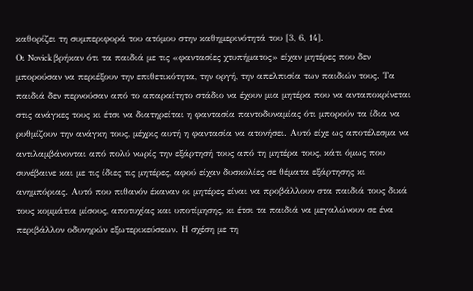καθορίζει τη συμπεριφορά του ατόμου στην καθημερινότητά του [3, 6, 14].
Οι Novick βρήκαν ότι τα παιδιά με τις «φαντασίες χτυπήματος» είχαν μητέρες που δεν μπορούσαν να περιέξουν την επιθετικότητα, την οργή, την απελπισία των παιδιών τους. Τα παιδιά δεν περνούσαν από το απαραίτητο στάδιο να έχουν μια μητέρα που να ανταποκρίνεται στις ανάγκες τους κι έτσι να διατηρείται η φαντασία παντοδυναμίας ότι μπορούν τα ίδια να ρυθμίζουν την ανάγκη τους, μέχρις αυτή η φαντασία να ατονήσει. Αυτό είχε ως αποτέλεσμα να αντιλαμβάνονται από πολύ νωρίς την εξάρτησή τους από τη μητέρα τους, κάτι όμως που συνέβαινε και με τις ίδιες τις μητέρες, αφού είχαν δυσκολίες σε θέματα εξάρτησης κι ανημπόριας. Αυτό που πιθανόν έκαναν οι μητέρες είναι να προβάλλουν στα παιδιά τους δικά τους κομμάτια μίσους, αποτυχίας και υποτίμησης, κι έτσι τα παιδιά να μεγαλώνουν σε ένα περιβάλλον οδυνηρών εξωτερικεύσεων. Η σχέση με τη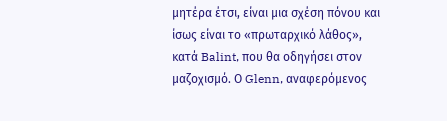μητέρα έτσι, είναι μια σχέση πόνου και ίσως είναι το «πρωταρχικό λάθος», κατά Balint, που θα οδηγήσει στον μαζοχισμό. Ο Glenn, αναφερόμενος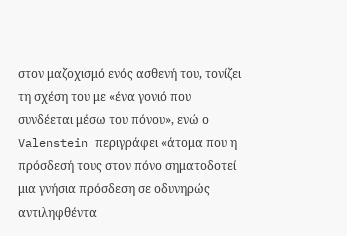στον μαζοχισμό ενός ασθενή του, τονίζει τη σχέση του με «ένα γονιό που συνδέεται μέσω του πόνου», ενώ ο Valenstein περιγράφει «άτομα που η πρόσδεσή τους στον πόνο σηματοδοτεί μια γνήσια πρόσδεση σε οδυνηρώς αντιληφθέντα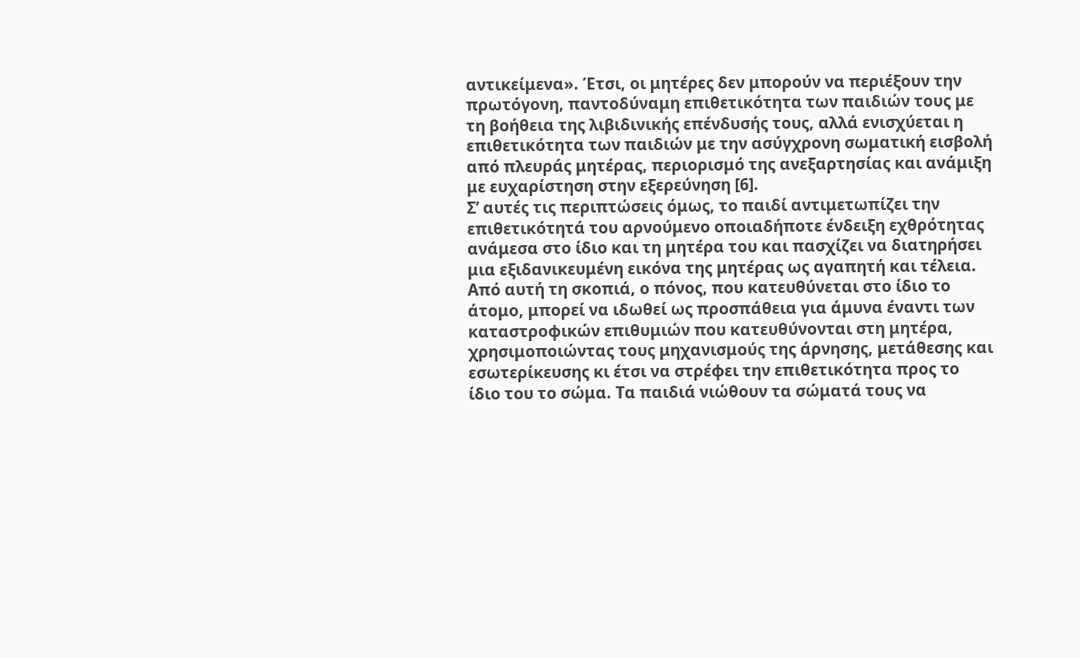αντικείμενα». Έτσι, οι μητέρες δεν μπορούν να περιέξουν την πρωτόγονη, παντοδύναμη επιθετικότητα των παιδιών τους με τη βοήθεια της λιβιδινικής επένδυσής τους, αλλά ενισχύεται η επιθετικότητα των παιδιών με την ασύγχρονη σωματική εισβολή από πλευράς μητέρας, περιορισμό της ανεξαρτησίας και ανάμιξη με ευχαρίστηση στην εξερεύνηση [6].
Σ’ αυτές τις περιπτώσεις όμως, το παιδί αντιμετωπίζει την επιθετικότητά του αρνούμενο οποιαδήποτε ένδειξη εχθρότητας ανάμεσα στο ίδιο και τη μητέρα του και πασχίζει να διατηρήσει μια εξιδανικευμένη εικόνα της μητέρας ως αγαπητή και τέλεια. Από αυτή τη σκοπιά, ο πόνος, που κατευθύνεται στο ίδιο το άτομο, μπορεί να ιδωθεί ως προσπάθεια για άμυνα έναντι των καταστροφικών επιθυμιών που κατευθύνονται στη μητέρα, χρησιμοποιώντας τους μηχανισμούς της άρνησης, μετάθεσης και εσωτερίκευσης κι έτσι να στρέφει την επιθετικότητα προς το ίδιο του το σώμα. Τα παιδιά νιώθουν τα σώματά τους να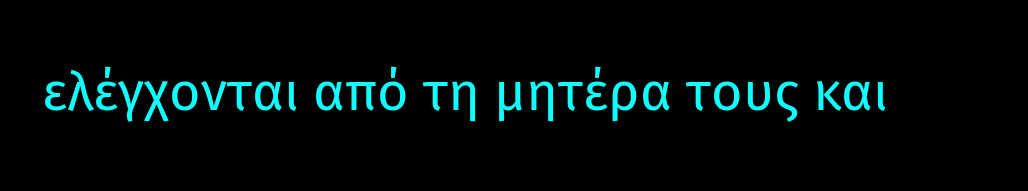ελέγχονται από τη μητέρα τους και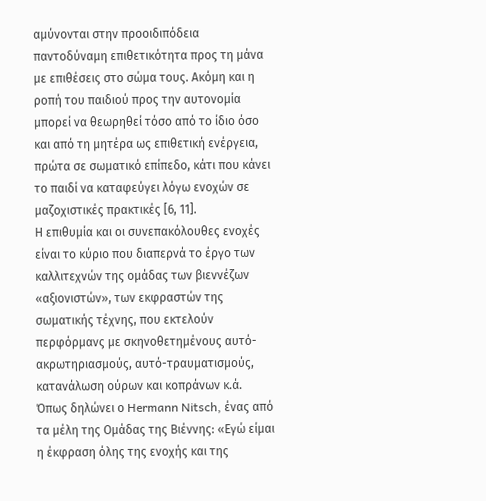αμύνονται στην προοιδιπόδεια παντοδύναμη επιθετικότητα προς τη μάνα με επιθέσεις στο σώμα τους. Ακόμη και η ροπή του παιδιού προς την αυτονομία μπορεί να θεωρηθεί τόσο από το ίδιο όσο και από τη μητέρα ως επιθετική ενέργεια, πρώτα σε σωματικό επίπεδο, κάτι που κάνει το παιδί να καταφεύγει λόγω ενοχών σε μαζοχιστικές πρακτικές [6, 11].
Η επιθυμία και οι συνεπακόλουθες ενοχές είναι το κύριο που διαπερνά το έργο των καλλιτεχνών της ομάδας των βιεννέζων «αξιονιστών», των εκφραστών της σωματικής τέχνης, που εκτελούν περφόρμανς με σκηνοθετημένους αυτό-ακρωτηριασμούς, αυτό-τραυματισμούς, κατανάλωση ούρων και κοπράνων κ.ά. Όπως δηλώνει ο Hermann Nitsch, ένας από τα μέλη της Ομάδας της Βιέννης: «Εγώ είμαι η έκφραση όλης της ενοχής και της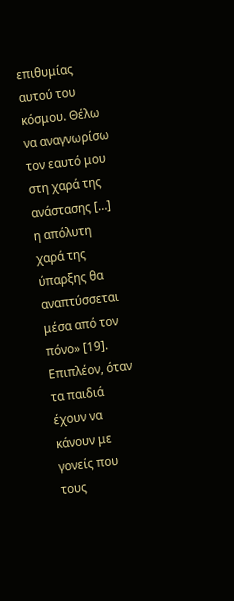επιθυμίας αυτού του κόσμου. Θέλω να αναγνωρίσω τον εαυτό μου στη χαρά της ανάστασης […] η απόλυτη χαρά της ύπαρξης θα αναπτύσσεται μέσα από τον πόνο» [19].
Επιπλέον, όταν τα παιδιά έχουν να κάνουν με γονείς που τους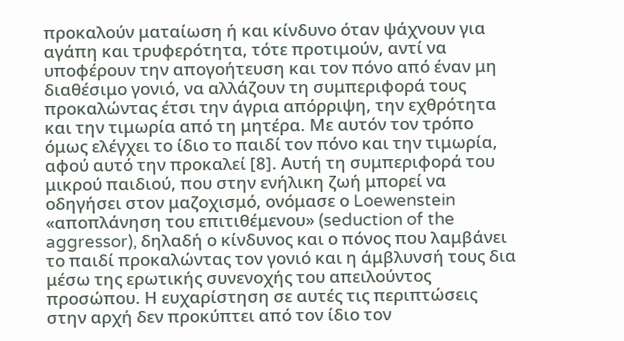προκαλούν ματαίωση ή και κίνδυνο όταν ψάχνουν για αγάπη και τρυφερότητα, τότε προτιμούν, αντί να υποφέρουν την απογοήτευση και τον πόνο από έναν μη διαθέσιμο γονιό, να αλλάζουν τη συμπεριφορά τους προκαλώντας έτσι την άγρια απόρριψη, την εχθρότητα και την τιμωρία από τη μητέρα. Με αυτόν τον τρόπο όμως ελέγχει το ίδιο το παιδί τον πόνο και την τιμωρία, αφού αυτό την προκαλεί [8]. Αυτή τη συμπεριφορά του μικρού παιδιού, που στην ενήλικη ζωή μπορεί να οδηγήσει στον μαζοχισμό, ονόμασε ο Loewenstein «αποπλάνηση του επιτιθέμενου» (seduction of the aggressor), δηλαδή ο κίνδυνος και ο πόνος που λαμβάνει το παιδί προκαλώντας τον γονιό και η άμβλυνσή τους δια μέσω της ερωτικής συνενοχής του απειλούντος προσώπου. Η ευχαρίστηση σε αυτές τις περιπτώσεις στην αρχή δεν προκύπτει από τον ίδιο τον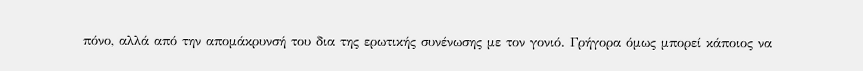πόνο, αλλά από την απομάκρυνσή του δια της ερωτικής συνένωσης με τον γονιό. Γρήγορα όμως μπορεί κάποιος να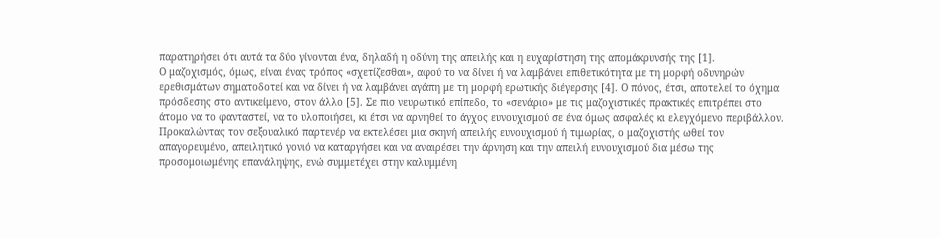παρατηρήσει ότι αυτά τα δύο γίνονται ένα, δηλαδή η οδύνη της απειλής και η ευχαρίστηση της απομάκρυνσής της [1].
Ο μαζοχισμός, όμως, είναι ένας τρόπος «σχετίζεσθαι», αφού το να δίνει ή να λαμβάνει επιθετικότητα με τη μορφή οδυνηρών ερεθισμάτων σηματοδοτεί και να δίνει ή να λαμβάνει αγάπη με τη μορφή ερωτικής διέγερσης [4]. Ο πόνος, έτσι, αποτελεί το όχημα πρόσδεσης στο αντικείμενο, στον άλλο [5]. Σε πιο νευρωτικό επίπεδο, το «σενάριο» με τις μαζοχιστικές πρακτικές επιτρέπει στο άτομο να το φανταστεί, να το υλοποιήσει, κι έτσι να αρνηθεί το άγχος ευνουχισμού σε ένα όμως ασφαλές κι ελεγχόμενο περιβάλλον. Προκαλώντας τον σεξουαλικό παρτενέρ να εκτελέσει μια σκηνή απειλής ευνουχισμού ή τιμωρίας, ο μαζοχιστής ωθεί τον απαγορευμένο, απειλητικό γονιό να καταργήσει και να αναιρέσει την άρνηση και την απειλή ευνουχισμού δια μέσω της προσομοιωμένης επανάληψης, ενώ συμμετέχει στην καλυμμένη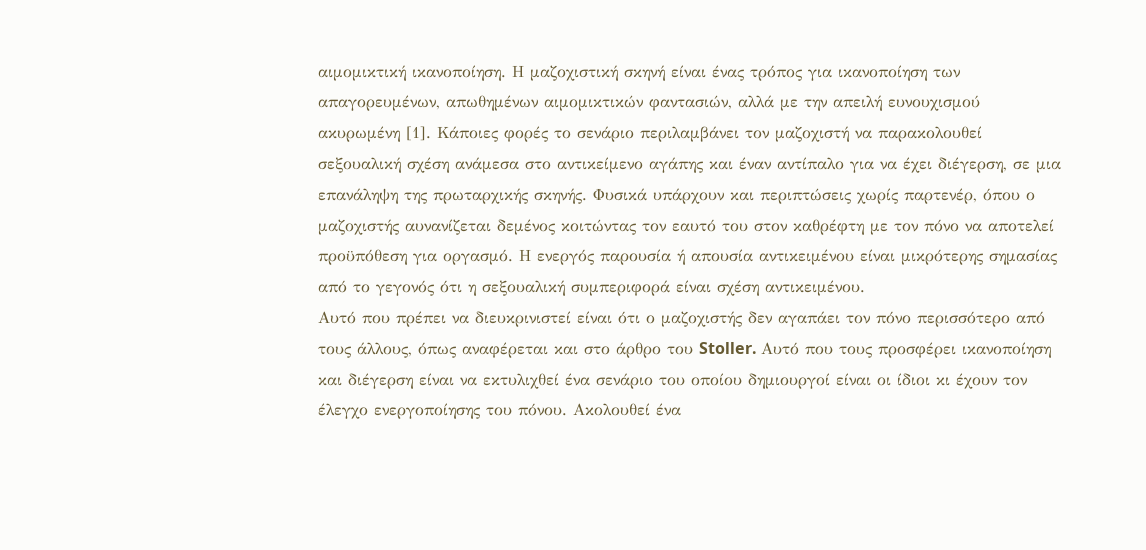αιμομικτική ικανοποίηση. Η μαζοχιστική σκηνή είναι ένας τρόπος για ικανοποίηση των απαγορευμένων, απωθημένων αιμομικτικών φαντασιών, αλλά με την απειλή ευνουχισμού ακυρωμένη [1]. Κάποιες φορές το σενάριο περιλαμβάνει τον μαζοχιστή να παρακολουθεί σεξουαλική σχέση ανάμεσα στο αντικείμενο αγάπης και έναν αντίπαλο για να έχει διέγερση, σε μια επανάληψη της πρωταρχικής σκηνής. Φυσικά υπάρχουν και περιπτώσεις χωρίς παρτενέρ, όπου ο μαζοχιστής αυνανίζεται δεμένος κοιτώντας τον εαυτό του στον καθρέφτη με τον πόνο να αποτελεί προϋπόθεση για οργασμό. Η ενεργός παρουσία ή απουσία αντικειμένου είναι μικρότερης σημασίας από το γεγονός ότι η σεξουαλική συμπεριφορά είναι σχέση αντικειμένου.
Αυτό που πρέπει να διευκρινιστεί είναι ότι ο μαζοχιστής δεν αγαπάει τον πόνο περισσότερο από τους άλλους, όπως αναφέρεται και στο άρθρο του Stoller. Αυτό που τους προσφέρει ικανοποίηση και διέγερση είναι να εκτυλιχθεί ένα σενάριο του οποίου δημιουργοί είναι οι ίδιοι κι έχουν τον έλεγχο ενεργοποίησης του πόνου. Ακολουθεί ένα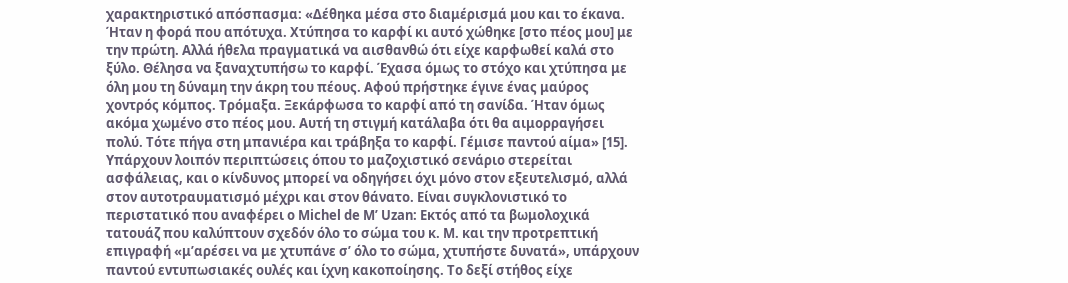χαρακτηριστικό απόσπασμα: «Δέθηκα μέσα στο διαμέρισμά μου και το έκανα. Ήταν η φορά που απότυχα. Χτύπησα το καρφί κι αυτό χώθηκε [στο πέος μου] με την πρώτη. Αλλά ήθελα πραγματικά να αισθανθώ ότι είχε καρφωθεί καλά στο ξύλο. Θέλησα να ξαναχτυπήσω το καρφί. Έχασα όμως το στόχο και χτύπησα με όλη μου τη δύναμη την άκρη του πέους. Αφού πρήστηκε έγινε ένας μαύρος χοντρός κόμπος. Τρόμαξα. Ξεκάρφωσα το καρφί από τη σανίδα. Ήταν όμως ακόμα χωμένο στο πέος μου. Αυτή τη στιγμή κατάλαβα ότι θα αιμορραγήσει πολύ. Τότε πήγα στη μπανιέρα και τράβηξα το καρφί. Γέμισε παντού αίμα» [15].
Υπάρχουν λοιπόν περιπτώσεις όπου το μαζοχιστικό σενάριο στερείται ασφάλειας, και ο κίνδυνος μπορεί να οδηγήσει όχι μόνο στον εξευτελισμό, αλλά στον αυτοτραυματισμό μέχρι και στον θάνατο. Είναι συγκλονιστικό το περιστατικό που αναφέρει ο Michel de M’ Uzan: Εκτός από τα βωμολοχικά τατουάζ που καλύπτουν σχεδόν όλο το σώμα του κ. Μ. και την προτρεπτική επιγραφή «μ’αρέσει να με χτυπάνε σ’ όλο το σώμα, χτυπήστε δυνατά», υπάρχουν παντού εντυπωσιακές ουλές και ίχνη κακοποίησης. Το δεξί στήθος είχε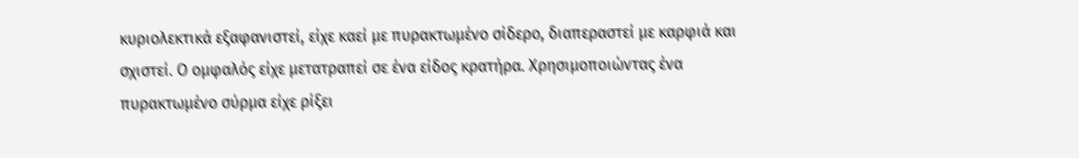κυριολεκτικά εξαφανιστεί, είχε καεί με πυρακτωμένο σίδερο, διαπεραστεί με καρφιά και σχιστεί. Ο ομφαλός είχε μετατραπεί σε ένα είδος κρατήρα. Χρησιμοποιώντας ένα πυρακτωμένο σύρμα είχε ρίξει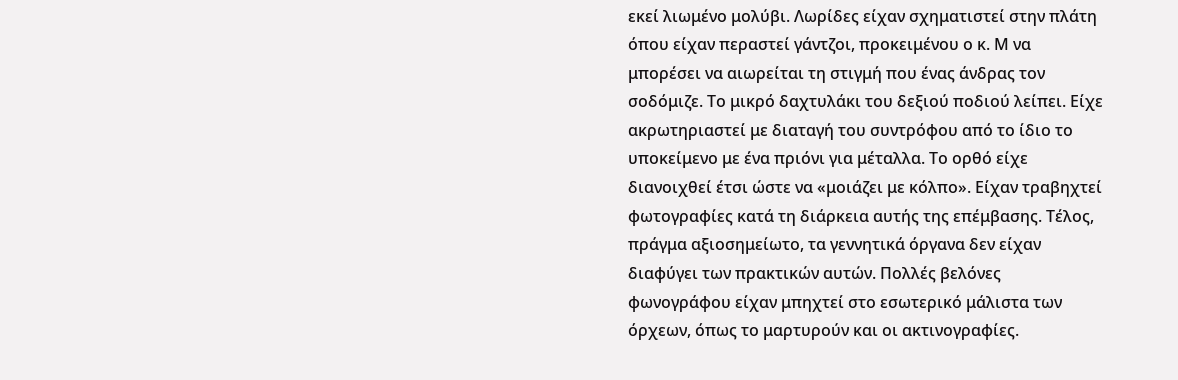εκεί λιωμένο μολύβι. Λωρίδες είχαν σχηματιστεί στην πλάτη όπου είχαν περαστεί γάντζοι, προκειμένου ο κ. Μ να μπορέσει να αιωρείται τη στιγμή που ένας άνδρας τον σοδόμιζε. Το μικρό δαχτυλάκι του δεξιού ποδιού λείπει. Είχε ακρωτηριαστεί με διαταγή του συντρόφου από το ίδιο το υποκείμενο με ένα πριόνι για μέταλλα. Το ορθό είχε διανοιχθεί έτσι ώστε να «μοιάζει με κόλπο». Είχαν τραβηχτεί φωτογραφίες κατά τη διάρκεια αυτής της επέμβασης. Τέλος, πράγμα αξιοσημείωτο, τα γεννητικά όργανα δεν είχαν διαφύγει των πρακτικών αυτών. Πολλές βελόνες φωνογράφου είχαν μπηχτεί στο εσωτερικό μάλιστα των όρχεων, όπως το μαρτυρούν και οι ακτινογραφίες.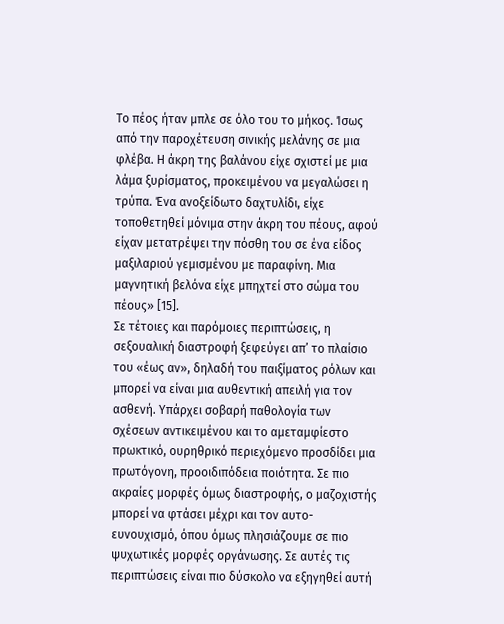Το πέος ήταν μπλε σε όλο του το μήκος. Ίσως από την παροχέτευση σινικής μελάνης σε μια φλέβα. Η άκρη της βαλάνου είχε σχιστεί με μια λάμα ξυρίσματος, προκειμένου να μεγαλώσει η τρύπα. Ένα ανοξείδωτο δαχτυλίδι, είχε τοποθετηθεί μόνιμα στην άκρη του πέους, αφού είχαν μετατρέψει την πόσθη του σε ένα είδος μαξιλαριού γεμισμένου με παραφίνη. Μια μαγνητική βελόνα είχε μπηχτεί στο σώμα του πέους» [15].
Σε τέτοιες και παρόμοιες περιπτώσεις, η σεξουαλική διαστροφή ξεφεύγει απ’ το πλαίσιο του «έως αν», δηλαδή του παιξίματος ρόλων και μπορεί να είναι μια αυθεντική απειλή για τον ασθενή. Υπάρχει σοβαρή παθολογία των σχέσεων αντικειμένου και το αμεταμφίεστο πρωκτικό, ουρηθρικό περιεχόμενο προσδίδει μια πρωτόγονη, προοιδιπόδεια ποιότητα. Σε πιο ακραίες μορφές όμως διαστροφής, ο μαζοχιστής μπορεί να φτάσει μέχρι και τον αυτo-ευνουχισμό, όπου όμως πλησιάζουμε σε πιο ψυχωτικές μορφές οργάνωσης. Σε αυτές τις περιπτώσεις είναι πιο δύσκολο να εξηγηθεί αυτή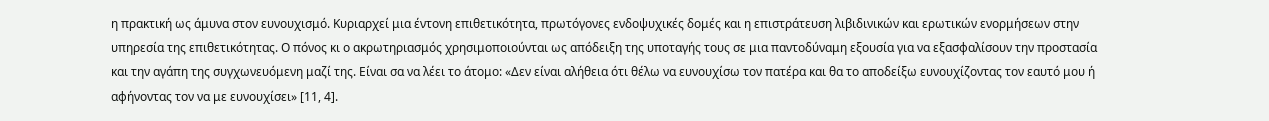η πρακτική ως άμυνα στον ευνουχισμό. Κυριαρχεί μια έντονη επιθετικότητα, πρωτόγονες ενδοψυχικές δομές και η επιστράτευση λιβιδινικών και ερωτικών ενορμήσεων στην υπηρεσία της επιθετικότητας. Ο πόνος κι ο ακρωτηριασμός χρησιμοποιούνται ως απόδειξη της υποταγής τους σε μια παντοδύναμη εξουσία για να εξασφαλίσουν την προστασία και την αγάπη της συγχωνευόμενη μαζί της. Είναι σα να λέει το άτομο: «Δεν είναι αλήθεια ότι θέλω να ευνουχίσω τον πατέρα και θα το αποδείξω ευνουχίζοντας τον εαυτό μου ή αφήνοντας τον να με ευνουχίσει» [11, 4].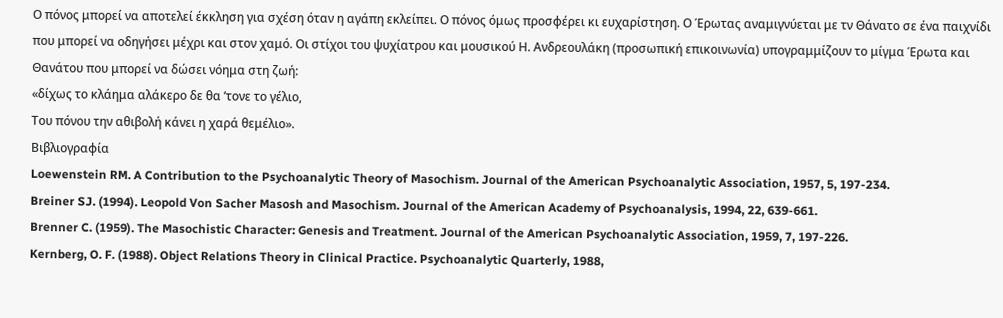Ο πόνος μπορεί να αποτελεί έκκληση για σχέση όταν η αγάπη εκλείπει. Ο πόνος όμως προσφέρει κι ευχαρίστηση. Ο Έρωτας αναμιγνύεται με τν Θάνατο σε ένα παιχνίδι που μπορεί να οδηγήσει μέχρι και στον χαμό. Οι στίχοι του ψυχίατρου και μουσικού Η. Ανδρεουλάκη (προσωπική επικοινωνία) υπογραμμίζουν το μίγμα Έρωτα και Θανάτου που μπορεί να δώσει νόημα στη ζωή:
«δίχως το κλάημα αλάκερο δε θα ’τονε το γέλιο,
Του πόνου την αθιβολή κάνει η χαρά θεμέλιο».
Βιβλιογραφία
Loewenstein RM. A Contribution to the Psychoanalytic Theory of Masochism. Journal of the American Psychoanalytic Association, 1957, 5, 197-234.
Breiner SJ. (1994). Leopold Von Sacher Masosh and Masochism. Journal of the American Academy of Psychoanalysis, 1994, 22, 639-661.
Brenner C. (1959). The Masochistic Character: Genesis and Treatment. Journal of the American Psychoanalytic Association, 1959, 7, 197-226.
Kernberg, O. F. (1988). Object Relations Theory in Clinical Practice. Psychoanalytic Quarterly, 1988,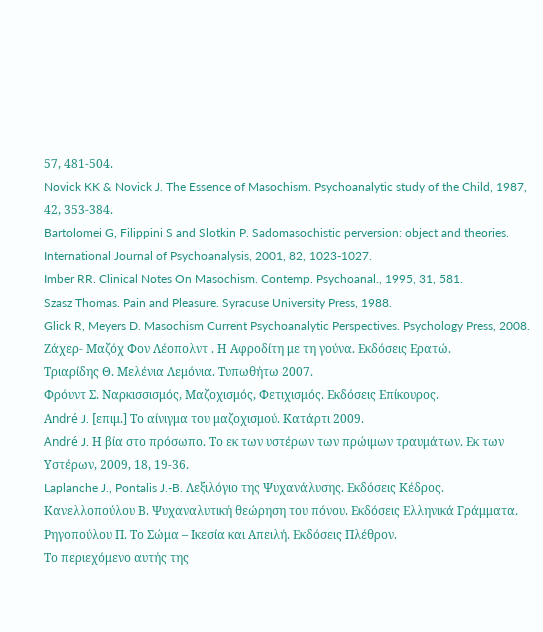57, 481-504.
Novick KK & Novick J. The Essence of Masochism. Psychoanalytic study of the Child, 1987, 42, 353-384.
Bartolomei G, Filippini S and Slotkin P. Sadomasochistic perversion: object and theories. International Journal of Psychoanalysis, 2001, 82, 1023-1027.
Imber RR. Clinical Notes On Masochism. Contemp. Psychoanal., 1995, 31, 581.
Szasz Thomas. Pain and Pleasure. Syracuse University Press, 1988.
Glick R, Meyers D. Masochism Current Psychoanalytic Perspectives. Psychology Press, 2008.
Ζάχερ- Μαζόχ Φον Λέοπολντ . Η Αφροδίτη με τη γούνα. Εκδόσεις Ερατώ.
Τριαρίδης Θ. Μελένια Λεμόνια. Τυπωθήτω 2007.
Φρόυντ Σ. Ναρκισσισμός, Μαζοχισμός, Φετιχισμός. Εκδόσεις Επίκουρος.
Αndré J. [επιμ.] Το αίνιγμα του μαζοχισμού. Κατάρτι 2009.
André J. Η βία στο πρόσωπο. Το εκ των υστέρων των πρώιμων τραυμάτων. Εκ των Υστέρων, 2009, 18, 19-36.
Laplanche J., Pontalis J.-B. Λεξιλόγιο της Ψυχανάλυσης. Εκδόσεις Κέδρος.
Κανελλοπούλου Β. Ψυχαναλυτική θεώρηση του πόνου. Εκδόσεις Ελληνικά Γράμματα.
Ρηγοπούλου Π. Το Σώμα – Ικεσία και Απειλή. Εκδόσεις Πλέθρον.
Το περιεχόμενο αυτής της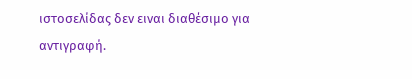ιστοσελίδας δεν ειναι διαθέσιμο για αντιγραφή.